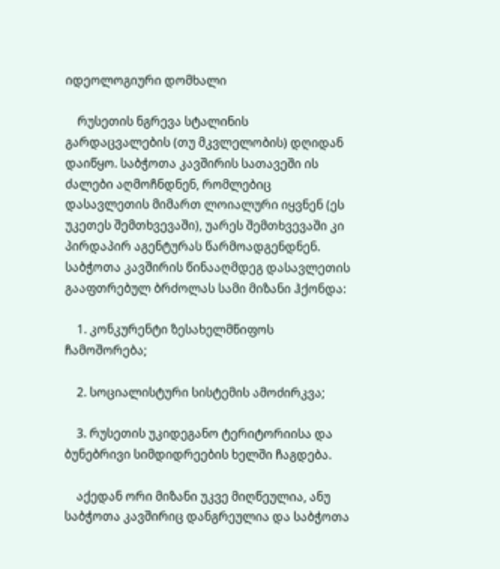იდეოლოგიური დომხალი

    რუსეთის ნგრევა სტალინის გარდაცვალების (თუ მკვლელობის) დღიდან დაიწყო. საბჭოთა კავშირის სათავეში ის ძალები აღმოჩნდნენ, რომლებიც დასავლეთის მიმართ ლოიალური იყვნენ (ეს უკეთეს შემთხვევაში), უარეს შემთხვევაში კი პირდაპირ აგენტურას წარმოადგენდნენ. საბჭოთა კავშირის წინააღმდეგ დასავლეთის გააფთრებულ ბრძოლას სამი მიზანი ჰქონდა:

    1. კონკურენტი ზესახელმწიფოს ჩამოშორება;

    2. სოციალისტური სისტემის ამოძირკვა;

    3. რუსეთის უკიდეგანო ტერიტორიისა და ბუნებრივი სიმდიდრეების ხელში ჩაგდება.

    აქედან ორი მიზანი უკვე მიღწეულია, ანუ საბჭოთა კავშირიც დანგრეულია და საბჭოთა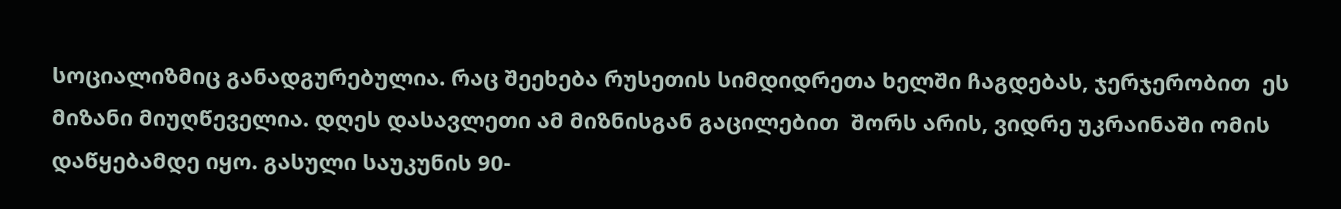სოციალიზმიც განადგურებულია. რაც შეეხება რუსეთის სიმდიდრეთა ხელში ჩაგდებას, ჯერჯერობით  ეს მიზანი მიუღწეველია. დღეს დასავლეთი ამ მიზნისგან გაცილებით  შორს არის, ვიდრე უკრაინაში ომის დაწყებამდე იყო. გასული საუკუნის 90-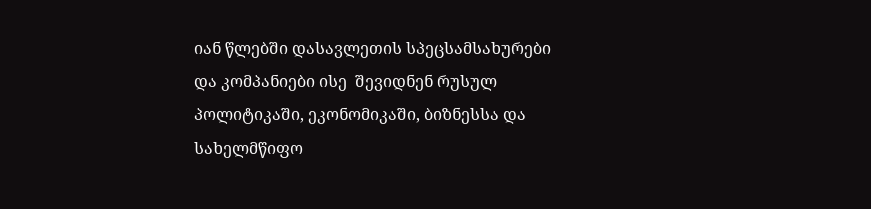იან წლებში დასავლეთის სპეცსამსახურები და კომპანიები ისე  შევიდნენ რუსულ პოლიტიკაში, ეკონომიკაში, ბიზნესსა და სახელმწიფო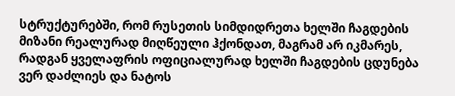სტრუქტურებში, რომ რუსეთის სიმდიდრეთა ხელში ჩაგდების მიზანი რეალურად მიღწეული ჰქონდათ, მაგრამ არ იკმარეს, რადგან ყველაფრის ოფიციალურად ხელში ჩაგდების ცდუნება ვერ დაძლიეს და ნატოს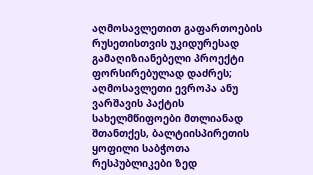აღმოსავლეთით გაფართოების რუსეთისთვის უკიდურესად გამაღიზიანებელი პროექტი ფორსირებულად დაძრეს; აღმოსავლეთი ევროპა ანუ ვარშავის პაქტის სახელმწიფოები მთლიანად შთანთქეს, ბალტიისპირეთის ყოფილი საბჭოთა რესპუბლიკები ზედ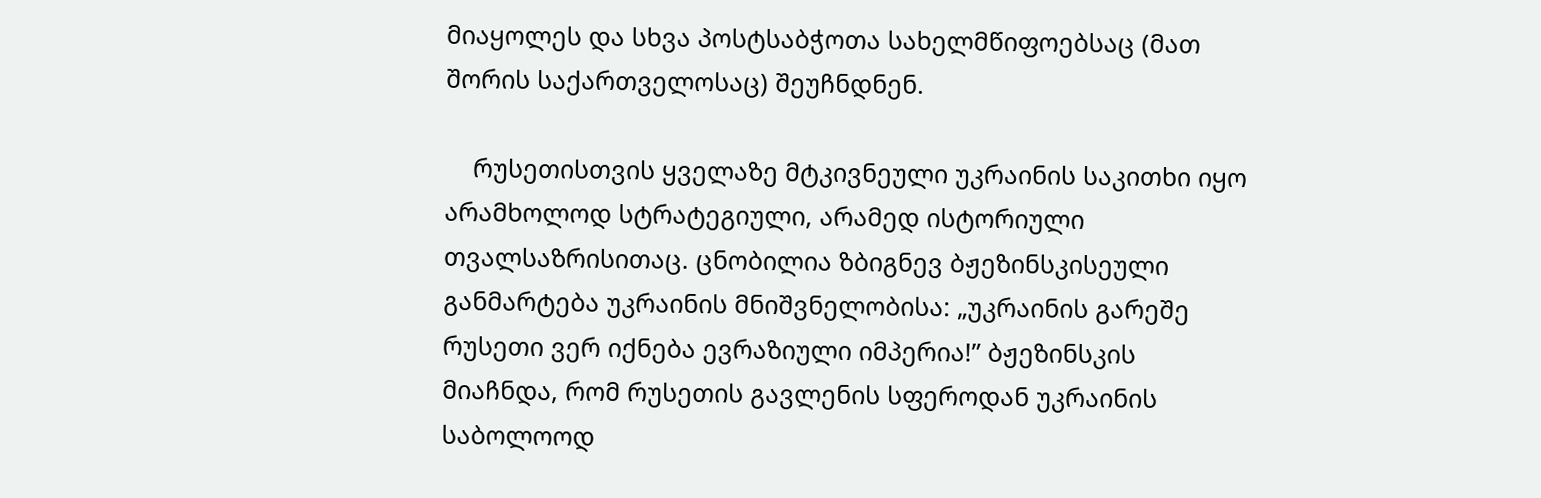მიაყოლეს და სხვა პოსტსაბჭოთა სახელმწიფოებსაც (მათ შორის საქართველოსაც) შეუჩნდნენ.

    რუსეთისთვის ყველაზე მტკივნეული უკრაინის საკითხი იყო არამხოლოდ სტრატეგიული, არამედ ისტორიული თვალსაზრისითაც. ცნობილია ზბიგნევ ბჟეზინსკისეული განმარტება უკრაინის მნიშვნელობისა: „უკრაინის გარეშე რუსეთი ვერ იქნება ევრაზიული იმპერია!” ბჟეზინსკის მიაჩნდა, რომ რუსეთის გავლენის სფეროდან უკრაინის საბოლოოდ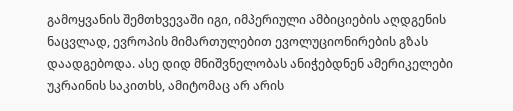გამოყვანის შემთხვევაში იგი, იმპერიული ამბიციების აღდგენის ნაცვლად, ევროპის მიმართულებით ევოლუციონირების გზას დაადგებოდა. ასე დიდ მნიშვნელობას ანიჭებდნენ ამერიკელები უკრაინის საკითხს, ამიტომაც არ არის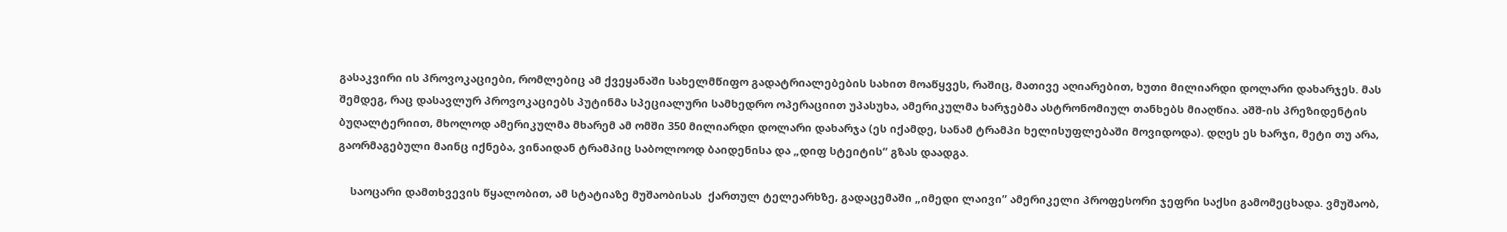გასაკვირი ის პროვოკაციები, რომლებიც ამ ქვეყანაში სახელმწიფო გადატრიალებების სახით მოაწყვეს, რაშიც, მათივე აღიარებით, ხუთი მილიარდი დოლარი დახარჯეს. მას შემდეგ, რაც დასავლურ პროვოკაციებს პუტინმა სპეციალური სამხედრო ოპერაციით უპასუხა, ამერიკულმა ხარჯებმა ასტრონომიულ თანხებს მიაღწია. აშშ-ის პრეზიდენტის ბუღალტერიით, მხოლოდ ამერიკულმა მხარემ ამ ომში 350 მილიარდი დოლარი დახარჯა (ეს იქამდე, სანამ ტრამპი ხელისუფლებაში მოვიდოდა). დღეს ეს ხარჯი, მეტი თუ არა, გაორმაგებული მაინც იქნება, ვინაიდან ტრამპიც საბოლოოდ ბაიდენისა და „დიფ სტეიტის“ გზას დაადგა.

    საოცარი დამთხვევის წყალობით, ამ სტატიაზე მუშაობისას  ქართულ ტელეარხზე, გადაცემაში „იმედი ლაივი” ამერიკელი პროფესორი ჯეფრი საქსი გამომეცხადა. ვმუშაობ,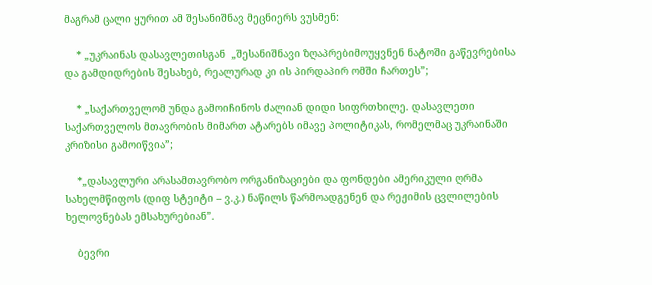მაგრამ ცალი ყურით ამ შესანიშნავ მეცნიერს ვუსმენ:

    * „უკრაინას დასავლეთისგან  „შესანიშნავი ზღაპრებიმოუყვნენ ნატოში გაწევრებისა და გამდიდრების შესახებ, რეალურად კი ის პირდაპირ ომში ჩართეს”;

    * „საქართველომ უნდა გამოიჩინოს ძალიან დიდი სიფრთხილე. დასავლეთი საქართველოს მთავრობის მიმართ ატარებს იმავე პოლიტიკას, რომელმაც უკრაინაში კრიზისი გამოიწვია”;

    *„დასავლური არასამთავრობო ორგანიზაციები და ფონდები ამერიკული ღრმა სახელმწიფოს (დიფ სტეიტი – ვ.კ.) ნაწილს წარმოადგენენ და რეჟიმის ცვლილების ხელოვნებას ემსახურებიან”.

    ბევრი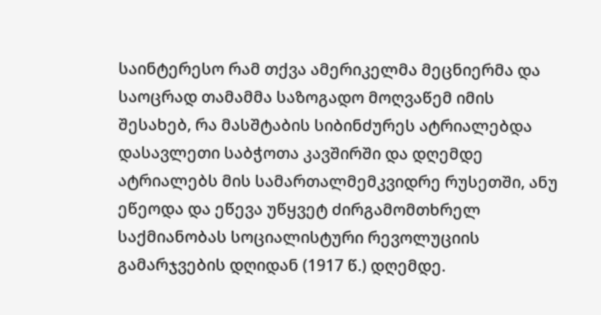საინტერესო რამ თქვა ამერიკელმა მეცნიერმა და საოცრად თამამმა საზოგადო მოღვაწემ იმის შესახებ, რა მასშტაბის სიბინძურეს ატრიალებდა დასავლეთი საბჭოთა კავშირში და დღემდე ატრიალებს მის სამართალმემკვიდრე რუსეთში, ანუ ეწეოდა და ეწევა უწყვეტ ძირგამომთხრელ საქმიანობას სოციალისტური რევოლუციის გამარჯვების დღიდან (1917 წ.) დღემდე.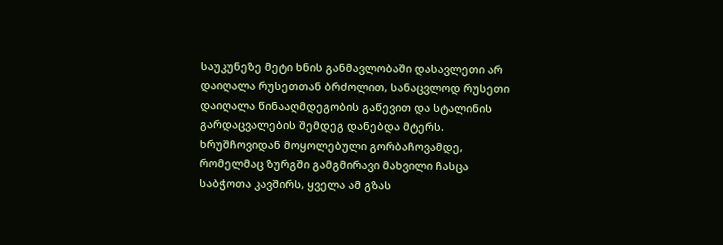საუკუნეზე მეტი ხნის განმავლობაში დასავლეთი არ დაიღალა რუსეთთან ბრძოლით, სანაცვლოდ რუსეთი დაიღალა წინააღმდეგობის გაწევით და სტალინის გარდაცვალების შემდეგ დანებდა მტერს. ხრუშჩოვიდან მოყოლებული გორბაჩოვამდე, რომელმაც ზურგში გამგმირავი მახვილი ჩასცა საბჭოთა კავშირს, ყველა ამ გზას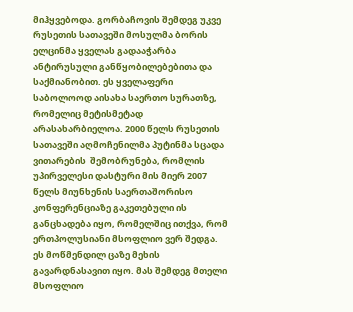მიჰყვებოდა. გორბაჩოვის შემდეგ უკვე რუსეთის სათავეში მოსულმა ბორის ელცინმა ყველას გადააჭარბა ანტირუსული განწყობილებებითა და საქმიანობით. ეს ყველაფერი საბოლოოდ აისახა საერთო სურათზე, რომელიც მეტისმეტად არასახარბიელოა. 2000 წელს რუსეთის სათავეში აღმოჩენილმა პუტინმა სცადა ვითარების  შემობრუნება, რომლის უპირველესი დასტური მის მიერ 2007 წელს მიუნხენის საერთაშორისო კონფერენციაზე გაკეთებული ის განცხადება იყო, რომელშიც ითქვა, რომ ერთპოლუსიანი მსოფლიო ვერ შედგა. ეს მოწმენდილ ცაზე მეხის გავარდნასავით იყო. მას შემდეგ მთელი მსოფლიო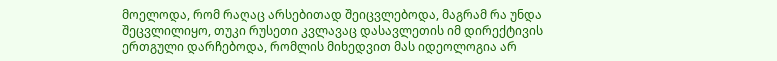მოელოდა, რომ რაღაც არსებითად შეიცვლებოდა, მაგრამ რა უნდა შეცვლილიყო, თუკი რუსეთი კვლავაც დასავლეთის იმ დირექტივის ერთგული დარჩებოდა, რომლის მიხედვით მას იდეოლოგია არ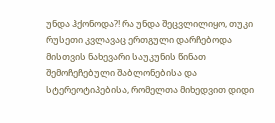უნდა ჰქონოდა?! რა უნდა შეცვლილიყო, თუკი რუსეთი კვლავაც ერთგული დარჩებოდა მისთვის ნახევარი საუკუნის წინათ შემოჩეჩებული შაბლონებისა და სტერეოტიპებისა, რომელთა მიხედვით დიდი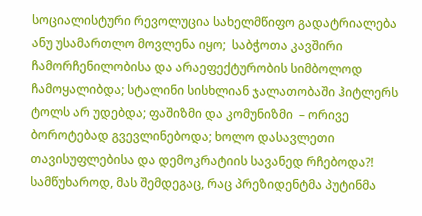სოციალისტური რევოლუცია სახელმწიფო გადატრიალება ანუ უსამართლო მოვლენა იყო;  საბჭოთა კავშირი ჩამორჩენილობისა და არაეფექტურობის სიმბოლოდ ჩამოყალიბდა; სტალინი სისხლიან ჯალათობაში ჰიტლერს ტოლს არ უდებდა; ფაშიზმი და კომუნიზმი  – ორივე ბოროტებად გვევლინებოდა; ხოლო დასავლეთი თავისუფლებისა და დემოკრატიის სავანედ რჩებოდა?! სამწუხაროდ, მას შემდეგაც, რაც პრეზიდენტმა პუტინმა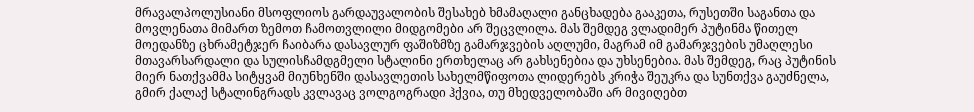მრავალპოლუსიანი მსოფლიოს გარდაუვალობის შესახებ ხმამაღალი განცხადება გააკეთა, რუსეთში საგანთა და მოვლენათა მიმართ ზემოთ ჩამოთვლილი მიდგომები არ შეცვლილა. მას შემდეგ ვლადიმერ პუტინმა წითელ მოედანზე ცხრამეტჯერ ჩაიბარა დასავლურ ფაშიზმზე გამარჯვების აღლუმი, მაგრამ იმ გამარჯვების უმაღლესი მთავარსარდალი და სულისჩამდგმელი სტალინი ერთხელაც არ გახსენებია და უხსენებია. მას შემდეგ, რაც პუტინის მიერ ნათქვამმა სიტყვამ მიუნხენში დასავლეთის სახელმწიფოთა ლიდერებს კრიჭა შეუკრა და სუნთქვა გაუძნელა, გმირ ქალაქ სტალინგრადს კვლავაც ვოლგოგრადი ჰქვია, თუ მხედველობაში არ მივიღებთ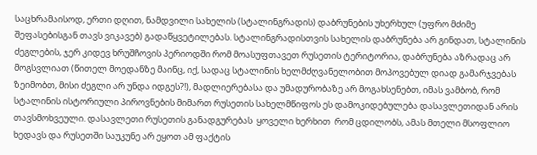საცხრამაისოდ, ერთი დღით, ნამდვილი სახელის (სტალინგრადის) დაბრუნების უხერხულ (უფრო მძიმე შეფასებისგან თავს ვიკავებ) გადაწყვეტილებას. სტალინგრადისთვის სახელის დაბრუნება არ გინდათ, სტალინის ძეგლების, ჯერ კიდევ ხრუშჩოვის პერიოდში რომ მოასუფთავეთ რუსეთის ტერიტორია, დაბრუნება აზრადაც არ მოგსვლიათ (წითელ მოედანზე მაინც, იქ, სადაც სტალინის ხელმძღვანელობით მოპოვებულ დიად გამარჯვებას ზეიმობთ, მისი ძეგლი არ უნდა იდგეს?!), მადლიერებასა და უმადურობაზე არ მოგახსენებთ, იმას ვამბობ, რომ სტალინის ისტორიული პიროვნების მიმართ რუსეთის სახელმწიფოს ეს დამოკიდებულება დასავლეთიდან არის თავსმოხვეული. დასავლეთი რუსეთის განადგურებას  ყოველი ხერხით  რომ ცდილობს, ამას მთელი მსოფლიო ხედავს და რუსეთში საუკუნე არ ეყოთ ამ ფაქტის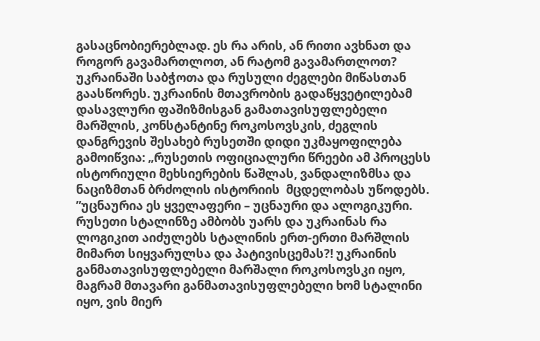გასაცნობიერებლად. ეს რა არის, ან რითი ავხნათ და როგორ გავამართლოთ, ან რატომ გავამართლოთ? უკრაინაში საბჭოთა და რუსული ძეგლები მიწასთან გაასწორეს. უკრაინის მთავრობის გადაწყვეტილებამ დასავლური ფაშიზმისგან გამათავისუფლებელი მარშლის, კონსტანტინე როკოსოვსკის, ძეგლის დანგრევის შესახებ რუსეთში დიდი უკმაყოფილება გამოიწვია: „რუსეთის ოფიციალური წრეები ამ პროცესს ისტორიული მეხსიერების წაშლას, ვანდალიზმსა და ნაციზმთან ბრძოლის ისტორიის  მცდელობას უწოდებს. ”უცნაურია ეს ყველაფერი – უცნაური და ალოგიკური. რუსეთი სტალინზე ამბობს უარს და უკრაინას რა ლოგიკით აიძულებს სტალინის ერთ-ერთი მარშლის მიმართ სიყვარულსა და პატივისცემას?! უკრაინის განმათავისუფლებელი მარშალი როკოსოვსკი იყო, მაგრამ მთავარი განმათავისუფლებელი ხომ სტალინი იყო, ვის მიერ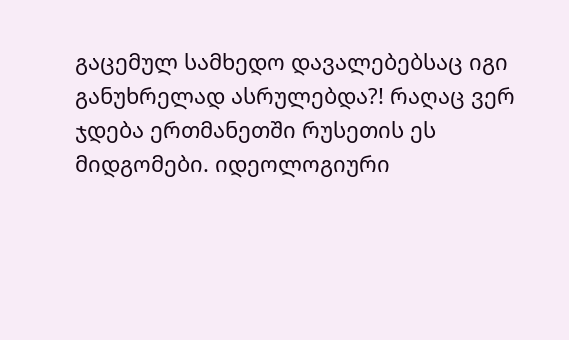გაცემულ სამხედო დავალებებსაც იგი განუხრელად ასრულებდა?! რაღაც ვერ ჯდება ერთმანეთში რუსეთის ეს მიდგომები. იდეოლოგიური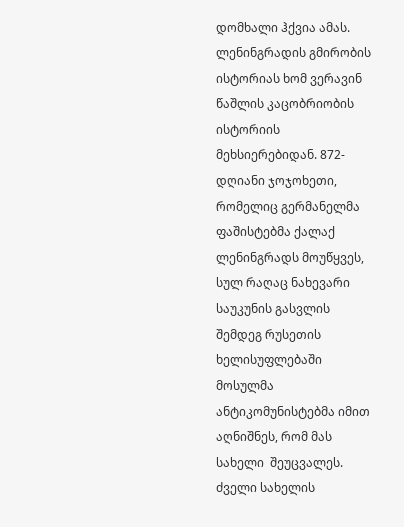დომხალი ჰქვია ამას.  ლენინგრადის გმირობის ისტორიას ხომ ვერავინ წაშლის კაცობრიობის ისტორიის მეხსიერებიდან. 872-დღიანი ჯოჯოხეთი, რომელიც გერმანელმა ფაშისტებმა ქალაქ ლენინგრადს მოუწყვეს, სულ რაღაც ნახევარი საუკუნის გასვლის შემდეგ რუსეთის ხელისუფლებაში მოსულმა ანტიკომუნისტებმა იმით აღნიშნეს, რომ მას სახელი  შეუცვალეს. ძველი სახელის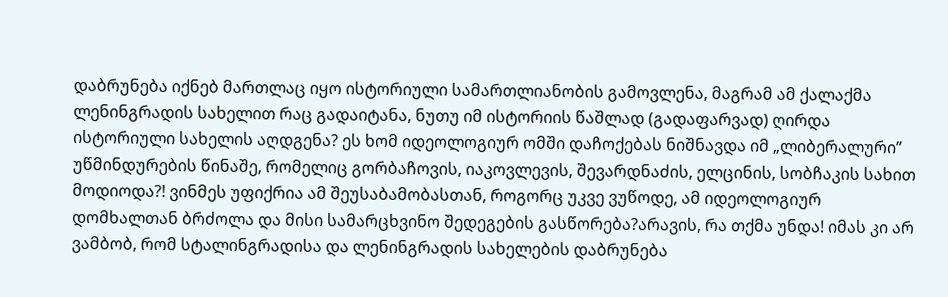დაბრუნება იქნებ მართლაც იყო ისტორიული სამართლიანობის გამოვლენა, მაგრამ ამ ქალაქმა ლენინგრადის სახელით რაც გადაიტანა, ნუთუ იმ ისტორიის წაშლად (გადაფარვად) ღირდა ისტორიული სახელის აღდგენა? ეს ხომ იდეოლოგიურ ომში დაჩოქებას ნიშნავდა იმ „ლიბერალური” უწმინდურების წინაშე, რომელიც გორბაჩოვის, იაკოვლევის, შევარდნაძის, ელცინის, სობჩაკის სახით მოდიოდა?! ვინმეს უფიქრია ამ შეუსაბამობასთან, როგორც უკვე ვუწოდე, ამ იდეოლოგიურ დომხალთან ბრძოლა და მისი სამარცხვინო შედეგების გასწორება?არავის, რა თქმა უნდა! იმას კი არ ვამბობ, რომ სტალინგრადისა და ლენინგრადის სახელების დაბრუნება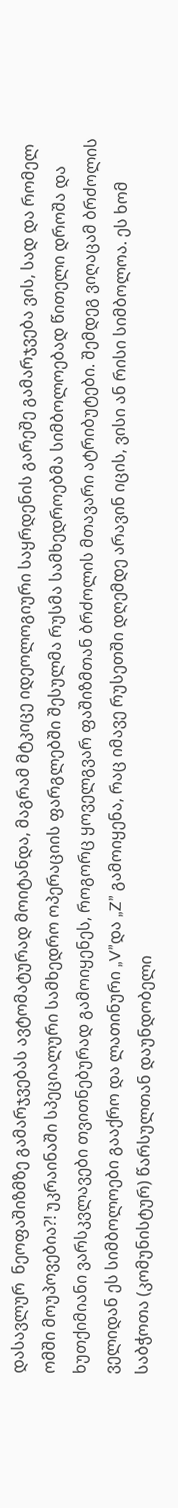დასავლურ  ნეოფაშიზმზე გამარჯვებას ავტომატურად მოიტანდა, მაგრამ მტკიცე იდეოლოგიური საყრდენის გარეშე გამარჯვება ვის, სად და რომელ ომში მოუპოვებია?! უკრაინაში სპეციალური სამხედრო ოპერაციის ფარგლებში შესულმა რუსმა სამხედროებმა სიმბოლოებად წითელი დროშა და ხუთქიმიანი ვარსკვლავები თვითნებურად გამოიყენეს, როგორც ყოველგვარ ფაშიზმთან ბრძოლის მთავარი ატრიბუტები. შემდეგ ვიღაცამ ბრძოლის ველიდან ეს სიმბოლოები გააქრო და ლათინური „V”და „Z” გამოიყენა, რაც იმავე რუსეთში დღემდე არავინ იცის, ვისი ან რისი სიმბოლოა. ეს ხომ საბჭოთა (კომუნისტურ) წარსულთან დაუნდობელი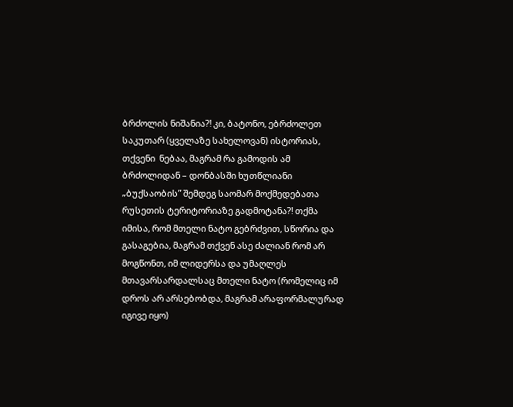ბრძოლის ნიშანია?! კი, ბატონო, ებრძოლეთ საკუთარ (ყველაზე სახელოვან) ისტორიას, თქვენი  ნებაა, მაგრამ რა გამოდის ამ ბრძოლიდან – დონბასში ხუთწლიანი „ბუქსაობის” შემდეგ საომარ მოქმედებათა რუსეთის ტერიტორიაზე გადმოტანა?! თქმა იმისა, რომ მთელი ნატო გებრძვით, სწორია და გასაგებია, მაგრამ თქვენ ასე ძალიან რომ არ მოგწონთ, იმ ლიდერსა და უმაღლეს მთავარსარდალსაც მთელი ნატო (რომელიც იმ დროს არ არსებობდა, მაგრამ არაფორმალურად იგივე იყო)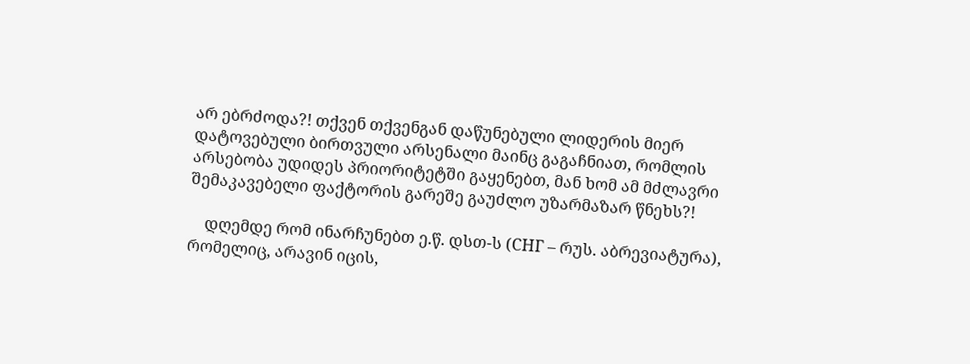არ ებრძოდა?! თქვენ თქვენგან დაწუნებული ლიდერის მიერ დატოვებული ბირთვული არსენალი მაინც გაგაჩნიათ, რომლის არსებობა უდიდეს პრიორიტეტში გაყენებთ, მან ხომ ამ მძლავრი შემაკავებელი ფაქტორის გარეშე გაუძლო უზარმაზარ წნეხს?!

    დღემდე რომ ინარჩუნებთ ე.წ. დსთ-ს (СНГ – რუს. აბრევიატურა), რომელიც, არავინ იცის,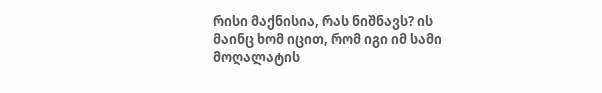რისი მაქნისია, რას ნიშნავს? ის მაინც ხომ იცით, რომ იგი იმ სამი მოღალატის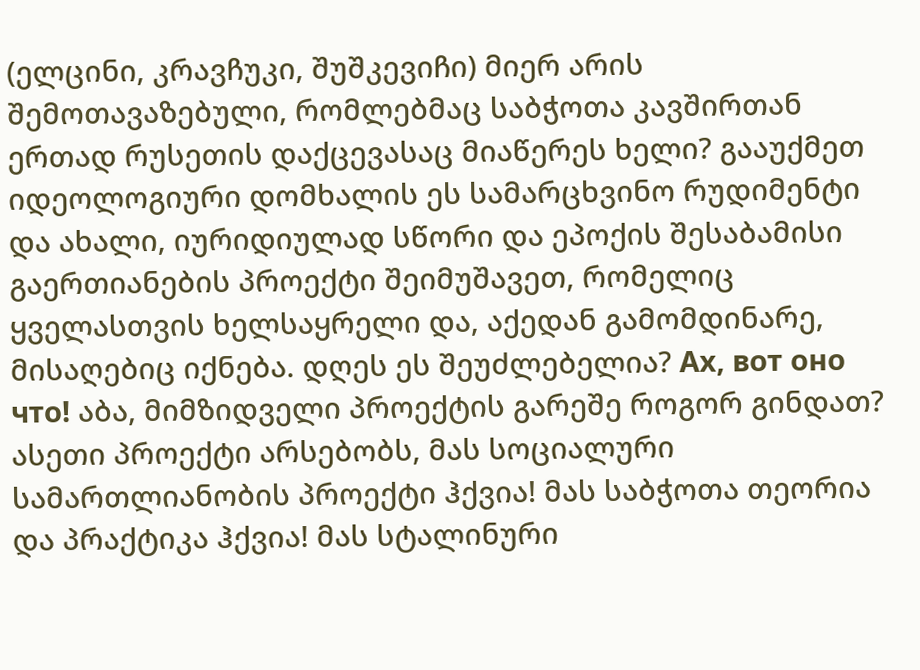(ელცინი, კრავჩუკი, შუშკევიჩი) მიერ არის შემოთავაზებული, რომლებმაც საბჭოთა კავშირთან ერთად რუსეთის დაქცევასაც მიაწერეს ხელი? გააუქმეთ იდეოლოგიური დომხალის ეს სამარცხვინო რუდიმენტი და ახალი, იურიდიულად სწორი და ეპოქის შესაბამისი გაერთიანების პროექტი შეიმუშავეთ, რომელიც ყველასთვის ხელსაყრელი და, აქედან გამომდინარე, მისაღებიც იქნება. დღეს ეს შეუძლებელია? Ах, вот оно что! აბა, მიმზიდველი პროექტის გარეშე როგორ გინდათ? ასეთი პროექტი არსებობს, მას სოციალური სამართლიანობის პროექტი ჰქვია! მას საბჭოთა თეორია და პრაქტიკა ჰქვია! მას სტალინური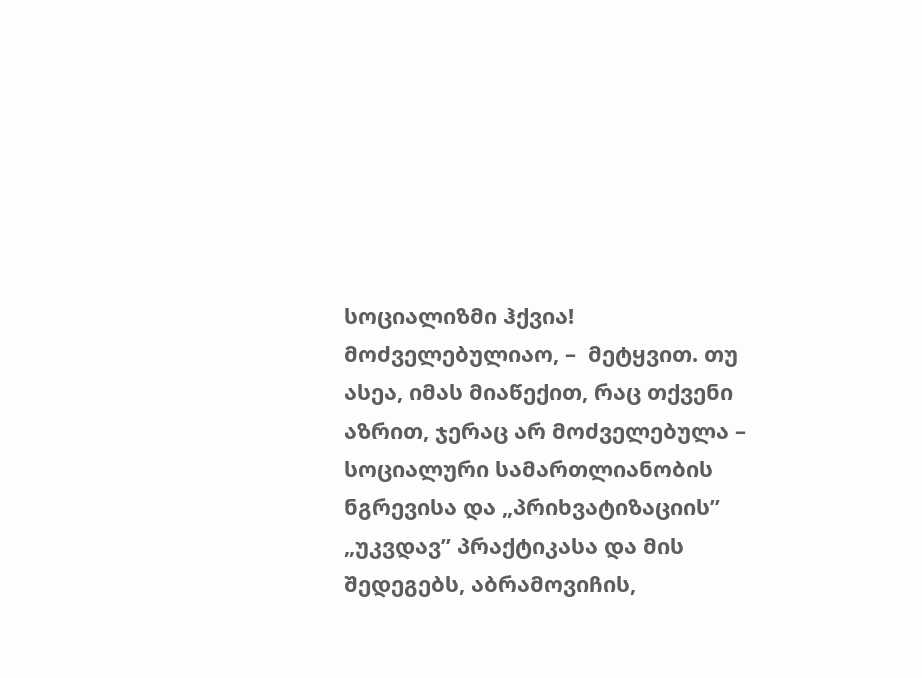სოციალიზმი ჰქვია! მოძველებულიაო, –  მეტყვით. თუ ასეა, იმას მიაწექით, რაც თქვენი აზრით, ჯერაც არ მოძველებულა – სოციალური სამართლიანობის ნგრევისა და „პრიხვატიზაციის” „უკვდავ” პრაქტიკასა და მის შედეგებს, აბრამოვიჩის,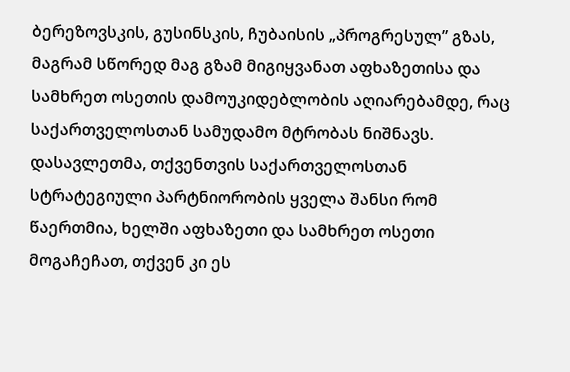ბერეზოვსკის, გუსინსკის, ჩუბაისის „პროგრესულ” გზას, მაგრამ სწორედ მაგ გზამ მიგიყვანათ აფხაზეთისა და სამხრეთ ოსეთის დამოუკიდებლობის აღიარებამდე, რაც საქართველოსთან სამუდამო მტრობას ნიშნავს. დასავლეთმა, თქვენთვის საქართველოსთან სტრატეგიული პარტნიორობის ყველა შანსი რომ წაერთმია, ხელში აფხაზეთი და სამხრეთ ოსეთი მოგაჩეჩათ, თქვენ კი ეს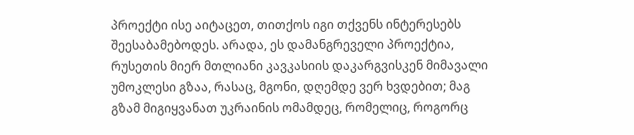პროექტი ისე აიტაცეთ, თითქოს იგი თქვენს ინტერესებს შეესაბამებოდეს. არადა, ეს დამანგრეველი პროექტია, რუსეთის მიერ მთლიანი კავკასიის დაკარგვისკენ მიმავალი უმოკლესი გზაა, რასაც, მგონი, დღემდე ვერ ხვდებით; მაგ გზამ მიგიყვანათ უკრაინის ომამდეც, რომელიც, როგორც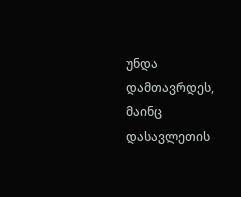უნდა დამთავრდეს, მაინც დასავლეთის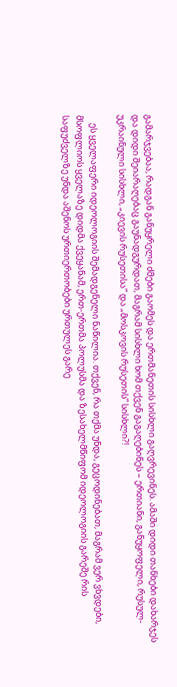გამარჯვებაა, რადგან განუყრელი ძმები გაომეს და ერთმანეთის სისხლი გაღვრევინეს. ამაში დიდი თანხები დახარჯეს და დიდი შეიარაღებაც გაუნადგურდათ, მაგრამ სისხლი ხომ თქვენ გაგაღებინეს – ერთიანი, განუყოფელი, რუსულ-უკრაინული სისხლი, „კიევის რუსეთისა” და „მოსკოვის რუსეთის” სისხლი?!

    ეს ყველაფერი იდეოლოგიის შემადგენელი ნაწილია. თქვენ, რა თქმა უნდა, გეცოდინებათ, მაგრამ ვერ ვხვდები, მსოფლიოს ყველაზე დიდმა ქვეყანამ, ერთ-ერთმა პოლუსმა და ზესახელმწიფომ იდეოლოგიის გარეშე რის საფუძველზე უნდა აშენოს ურთიერთობები ურთულეს გარე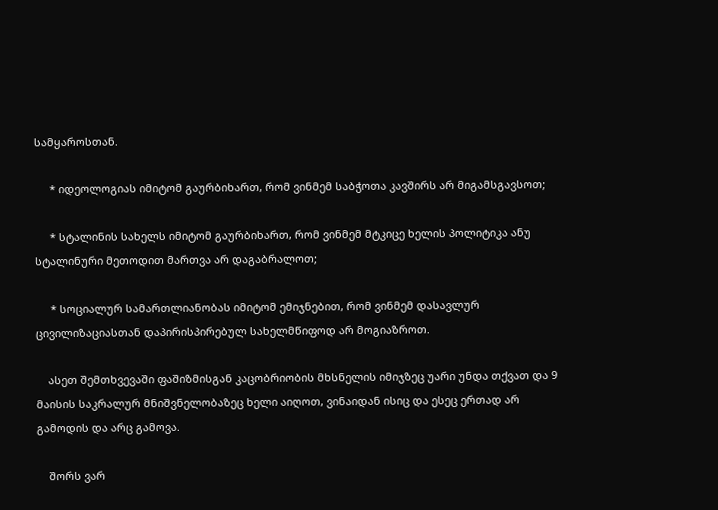სამყაროსთან.

     * იდეოლოგიას იმიტომ გაურბიხართ, რომ ვინმემ საბჭოთა კავშირს არ მიგამსგავსოთ;

     * სტალინის სახელს იმიტომ გაურბიხართ, რომ ვინმემ მტკიცე ხელის პოლიტიკა ანუ სტალინური მეთოდით მართვა არ დაგაბრალოთ;

     * სოციალურ სამართლიანობას იმიტომ ემიჯნებით, რომ ვინმემ დასავლურ ცივილიზაციასთან დაპირისპირებულ სახელმწიფოდ არ მოგიაზროთ.

    ასეთ შემთხვევაში ფაშიზმისგან კაცობრიობის მხსნელის იმიჯზეც უარი უნდა თქვათ და 9 მაისის საკრალურ მნიშვნელობაზეც ხელი აიღოთ, ვინაიდან ისიც და ესეც ერთად არ გამოდის და არც გამოვა.

    შორს ვარ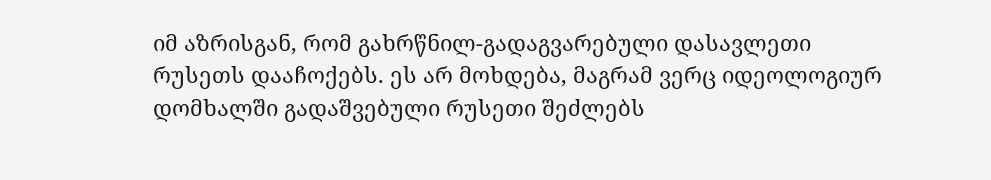იმ აზრისგან, რომ გახრწნილ-გადაგვარებული დასავლეთი რუსეთს დააჩოქებს. ეს არ მოხდება, მაგრამ ვერც იდეოლოგიურ დომხალში გადაშვებული რუსეთი შეძლებს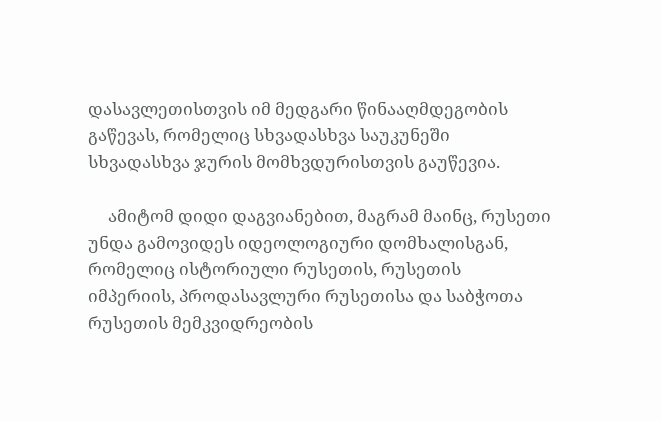დასავლეთისთვის იმ მედგარი წინააღმდეგობის გაწევას, რომელიც სხვადასხვა საუკუნეში სხვადასხვა ჯურის მომხვდურისთვის გაუწევია.

     ამიტომ დიდი დაგვიანებით, მაგრამ მაინც, რუსეთი უნდა გამოვიდეს იდეოლოგიური დომხალისგან, რომელიც ისტორიული რუსეთის, რუსეთის იმპერიის, პროდასავლური რუსეთისა და საბჭოთა რუსეთის მემკვიდრეობის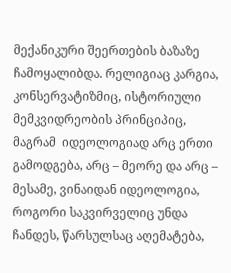მექანიკური შეერთების ბაზაზე ჩამოყალიბდა. რელიგიაც კარგია, კონსერვატიზმიც, ისტორიული მემკვიდრეობის პრინციპიც, მაგრამ  იდეოლოგიად არც ერთი გამოდგება, არც – მეორე და არც – მესამე, ვინაიდან იდეოლოგია, როგორი საკვირველიც უნდა ჩანდეს, წარსულსაც აღემატება,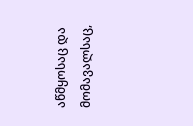აწმყოსაც და მომავალსაც,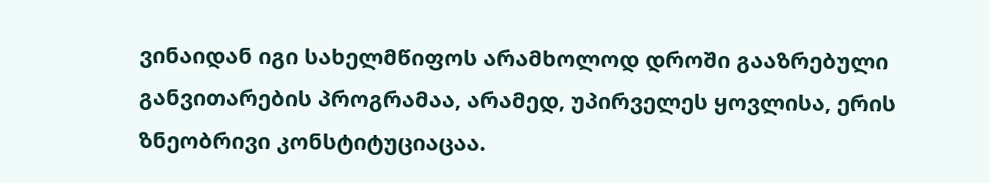ვინაიდან იგი სახელმწიფოს არამხოლოდ დროში გააზრებული განვითარების პროგრამაა, არამედ, უპირველეს ყოვლისა, ერის ზნეობრივი კონსტიტუციაცაა.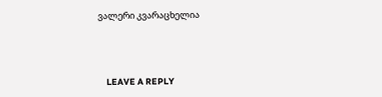ვალერი კვარაცხელია



    LEAVE A REPLY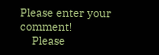Please enter your comment!
    Please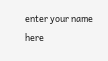enter your name here